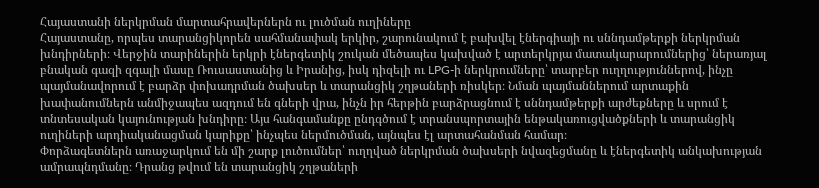Հայաստանի ներկրման մարտահրավերներն ու լուծման ուղիները
Հայաստանը, որպես տարանցիկորեն սահմանափակ երկիր, շարունակում է բախվել էներգիայի ու սննդամթերքի ներկրման խնդիրների։ Վերջին տարիներին երկրի էներգետիկ շուկան մեծապես կախված է արտերկրյա մատակարարումներից՝ ներառյալ բնական գազի զգալի մասը Ռուսաստանից և Իրանից, իսկ դիզելի ու LPG-ի ներկրումները՝ տարբեր ուղղություններով, ինչը պայմանավորում է բարձր փոխադրման ծախսեր և տարանցիկ շղթաների ռիսկեր։ Նման պայմաններում արտաքին խափանումներն անմիջապես ազդում են գների վրա, ինչն իր հերթին բարձրացնում է սննդամթերքի արժեքները և սրում է տնտեսական կայունության խնդիրը։ Այս հանգամանքը ընդգծում է տրանսպորտային ենթակառուցվածքների և տարանցիկ ուղիների արդիականացման կարիքը՝ ինչպես ներմուծման, այնպես էլ արտահանման համար։
Փորձագետներն առաջարկում են մի շարք լուծումներ՝ ուղղված ներկրման ծախսերի նվազեցմանը և էներգետիկ անկախության ամրապնդմանը։ Դրանց թվում են տարանցիկ շղթաների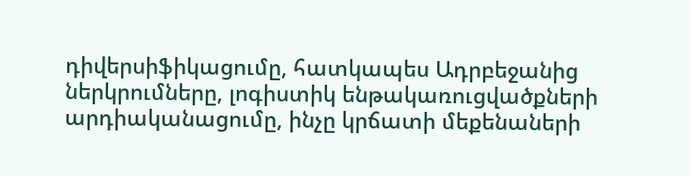դիվերսիֆիկացումը, հատկապես Ադրբեջանից ներկրումները, լոգիստիկ ենթակառուցվածքների արդիականացումը, ինչը կրճատի մեքենաների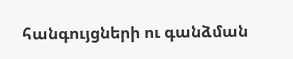հանգույցների ու գանձման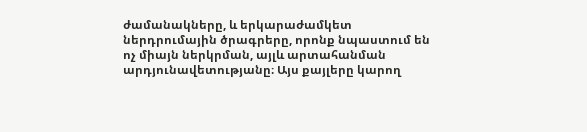ժամանակները, և երկարաժամկետ ներդրումային ծրագրերը, որոնք նպաստում են ոչ միայն ներկրման, այլև արտահանման արդյունավետությանը։ Այս քայլերը կարող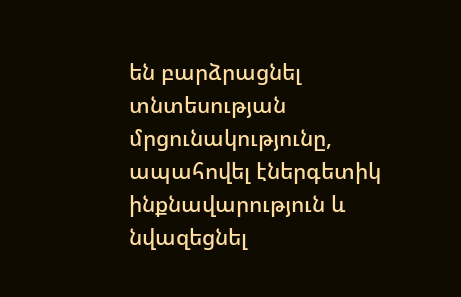են բարձրացնել տնտեսության մրցունակությունը, ապահովել էներգետիկ ինքնավարություն և նվազեցնել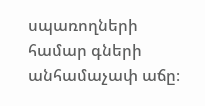սպառողների համար գների անհամաչափ աճը։